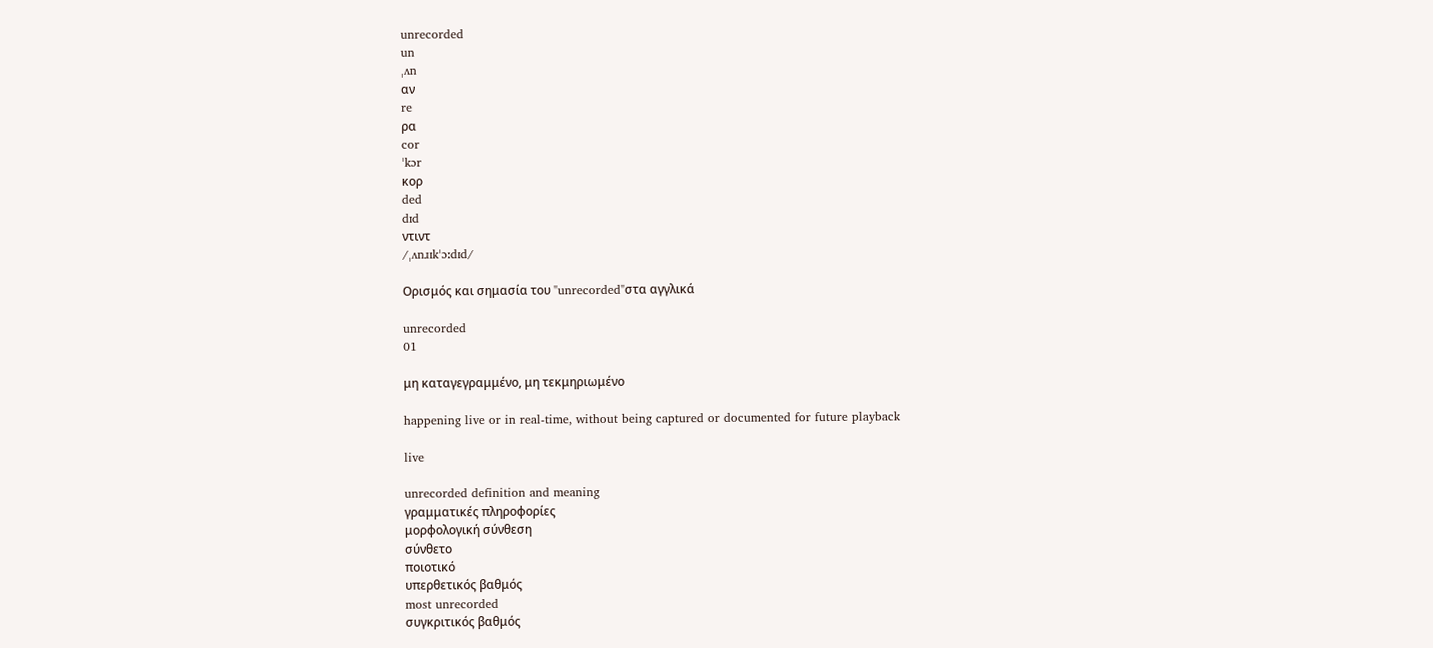unrecorded
un
ˌʌn
αν
re
ρα
cor
ˈkɔr
κορ
ded
dɪd
ντιντ
/ˌʌnɹɪkˈɔːdɪd/

Ορισμός και σημασία του "unrecorded"στα αγγλικά

unrecorded
01

μη καταγεγραμμένο, μη τεκμηριωμένο

happening live or in real-time, without being captured or documented for future playback

live

unrecorded definition and meaning
γραμματικές πληροφορίες
μορφολογική σύνθεση
σύνθετο
ποιοτικό
υπερθετικός βαθμός
most unrecorded
συγκριτικός βαθμός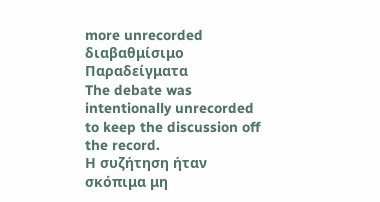more unrecorded
διαβαθμίσιμο
Παραδείγματα
The debate was intentionally unrecorded to keep the discussion off the record.
Η συζήτηση ήταν σκόπιμα μη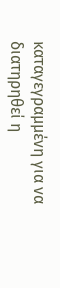καταγεγραμμένη για να διατηρηθεί η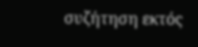συζήτηση εκτός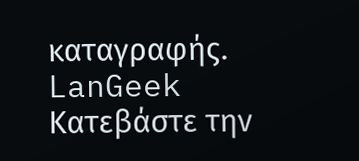καταγραφής.
LanGeek
Κατεβάστε την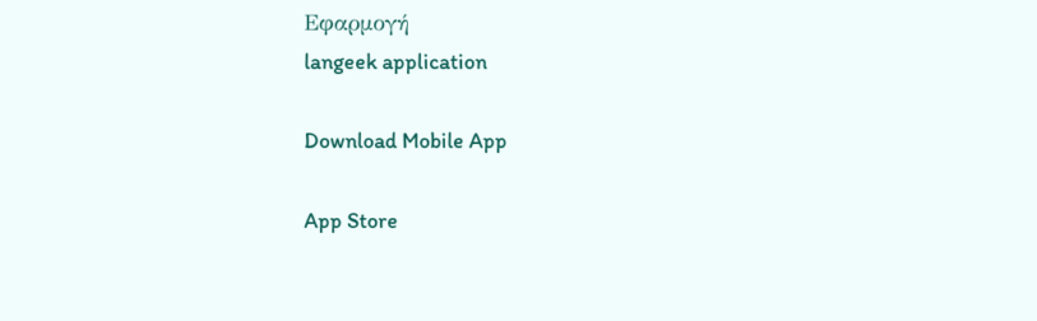Εφαρμογή
langeek application

Download Mobile App

App Store